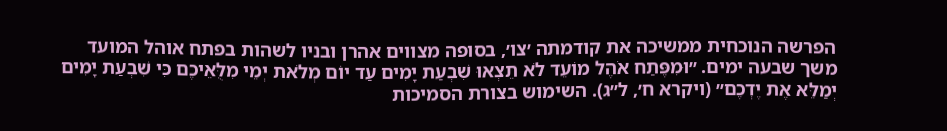הפרשה הנוכחית ממשיכה את קודמתה ׳צו׳, בסופה מצווים אהרן ובניו לשהות בפתח אוהל המועד משך שבעה ימים. ״וּמִפֶּתַח אֹהֶל מוֹעֵד לֹא תֵצְאוּ שִׁבְעַת יָמִים עַד יוֹם מְלֹאת יְמֵי מִלֻּאֵיכֶם כִּי שִׁבְעַת יָמִים יְמַלֵּא אֶת יֶדְכֶם״ (ויקרא ח׳, ל״ג). השימוש בצורת הסמיכות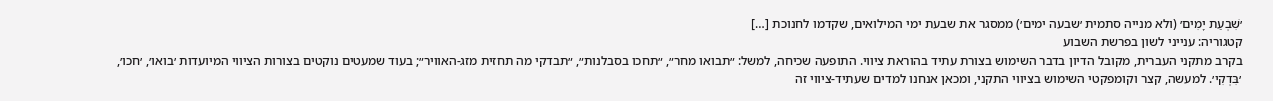׳שִׁבְעַת יָמִים׳ (ולא מנייה סתמית ׳שבעה ימים׳) ממסגר את שבעת ימי המילואים, שקדמו לחנוכת […]
קטגוריה: ענייני לשון בפרשת השבוע
בקרב מתקני העברית, מקובל הדיון בדבר השימוש בצורת עתיד בהוראת ציווי. התופעה שכיחה, למשל: ״תבואו מחר״, ״תחכו בסבלנות״, ״תבדקי מה תחזית מזג-האוויר״; בעוד שמעטים נוקטים בצורות הציווי המיועדות ׳בואו׳, ׳חכו׳, ׳בִּדְקִי׳. למעשה, קצר וקומפקטי השימוש בציווי התקני, ומכאן אנחנו למדים שעתיד-ציווי זה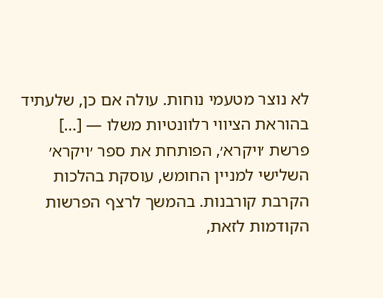לא נוצר מטעמי נוחות. עולה אם כן, שלעתיד בהוראת הציווי רלוונטיות משלו — […]
פרשת ׳ויקרא׳, הפותחת את ספר ׳ויקרא׳ השלישי למניין החומש, עוסקת בהלכות הקרבת קורבנות. בהמשך לרצף הפרשות הקודמות לזאת,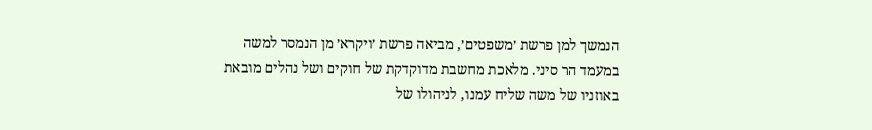הנמשך למן פרשת ׳משפטים׳, מביאה פרשת ׳ויקרא׳ מן הנמסר למשה במעמד הר סיני. מלאכת מחשבת מדוקדקת של חוקים ושל נהלים מובאת באוזניו של משה שליח עמנו, לניהולו של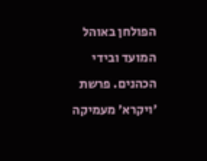הפולחן באוהל המועד ובידי הכהנים. פרשת ׳ויקרא׳ מעמיקה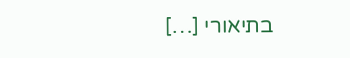בתיאורי […]